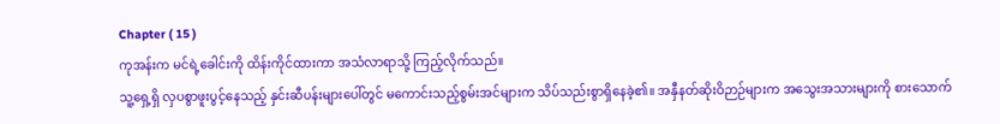Chapter ( 15 )
ကုအန်းက မင်ရဲ့ခေါင်းကို ထိန်းကိုင်ထားကာ အသံလာရာသို့ ကြည့်လိုက်သည်။
သူ့ရှေ့ရှိ လှပစွာဖူးပွင့်နေသည့် နှင်းဆီပန်းများပေါ်တွင် မကောင်းသည့်စွမ်းအင်များက သိပ်သည်းစွာရှိနေခဲ့၏။ အနှီနတ်ဆိုးဝိဉာဉ်များက အသွေးအသားများကို စားသောက်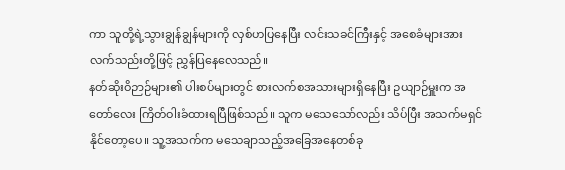ကာ သူတို့ရဲ့သွားချွန်ချွန်များကို လှစ်ဟပြနေပြီး လင်းသခင်ကြီးနှင့် အစေခံများအား လက်သည်းတို့ဖြင့် ညွှန်ပြနေလေသည်။
နတ်ဆိုးဝိဉာဉ်များ၏ ပါးစပ်များတွင် စားလက်စအသားများရှိနေပြီး ဥယျာဉ်မှူးက အတော်လေး ကြိတ်ဝါးခံထားရပြီဖြစ်သည်။ သူက မသေသော်လည်း သိပ်ပြီး အသက်မရှင်နိုင်တော့ပေ။ သူ့အသက်က မသေချာသည့်အခြေအနေတစ်ခု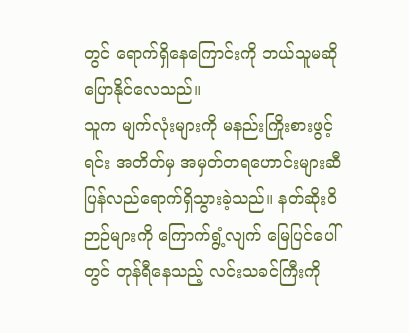တွင် ရောက်ရှိနေကြောင်းကို ဘယ်သူမဆို ပြောနိုင်လေသည်။
သူက မျက်လုံးများကို မနည်းကြိုးစားဖွင့်ရင်း အတိတ်မှ အမှတ်တရဟောင်းများဆီ ပြန်လည်ရောက်ရှိသွားခဲ့သည်။ နတ်ဆိုးဝိဉာဉ်များကို ကြောက်ရွံ့လျက် မြေပြင်ပေါ်တွင် တုန်ရီနေသည့် လင်းသခင်ကြီးကို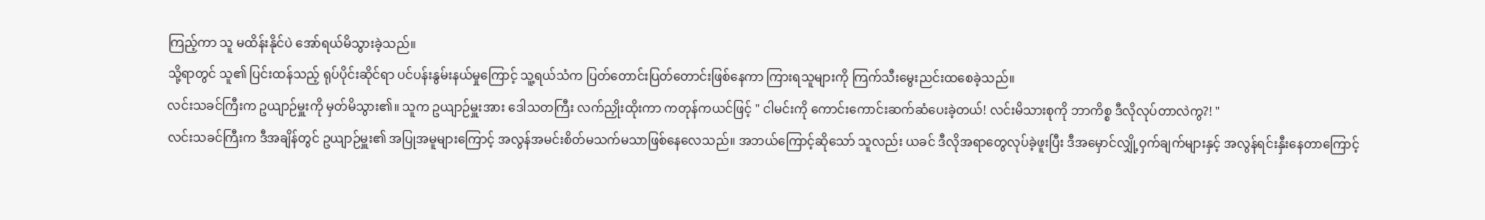ကြည့်ကာ သူ မထိန်းနိုင်ပဲ အော်ရယ်မိသွားခဲ့သည်။
သို့ရာတွင် သူ၏ ပြင်းထန်သည့် ရုပ်ပိုင်းဆိုင်ရာ ပင်ပန်းနွမ်းနယ်မှုကြောင့် သူ့ရယ်သံက ပြတ်တောင်းပြတ်တောင်းဖြစ်နေကာ ကြားရသူများကို ကြက်သီးမွေးညင်းထစေခဲ့သည်။
လင်းသခင်ကြီးက ဥယျာဉ်မှူးကို မှတ်မိသွား၏။ သူက ဥယျာဉ်မှူးအား ဒေါသတကြီး လက်ညှိုးထိုးကာ ကတုန်ကယင်ဖြင့် " ငါမင်းကို ကောင်းကောင်းဆက်ဆံပေးခဲ့တယ်! လင်းမိသားစုကို ဘာကိစ္စ ဒီလိုလုပ်တာလဲကွ?! "
လင်းသခင်ကြီးက ဒီအချိန်တွင် ဥယျာဉ်မှူး၏ အပြုအမူများကြောင့် အလွန်အမင်းစိတ်မသက်မသာဖြစ်နေလေသည်။ အဘယ်ကြောင့်ဆိုသော် သူလည်း ယခင် ဒီလိုအရာတွေလုပ်ခဲ့ဖူးပြီး ဒီအမှောင်လျှို့ဝှက်ချက်များနှင့် အလွန်ရင်းနှီးနေတာကြောင့်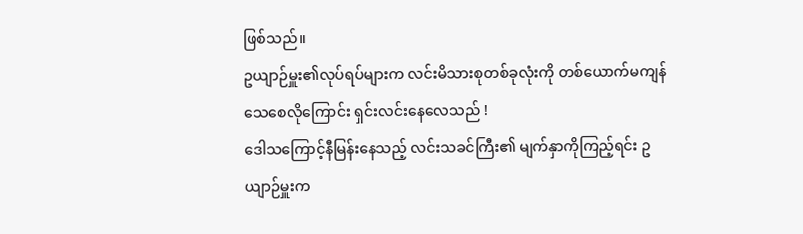ဖြစ်သည်။
ဥယျာဉ်မှူး၏လုပ်ရပ်များက လင်းမိသားစုတစ်ခုလုံးကို တစ်ယောက်မကျန်သေစေလိုကြောင်း ရှင်းလင်းနေလေသည် !
ဒေါသကြောင့်နီမြန်းနေသည့် လင်းသခင်ကြီး၏ မျက်နှာကိုကြည့်ရင်း ဥယျာဉ်မှူးက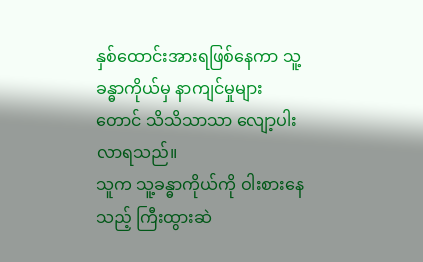နှစ်ထောင်းအားရဖြစ်နေကာ သူ့ခန္ဓာကိုယ်မှ နာကျင်မှုများတောင် သိသိသာသာ လျော့ပါးလာရသည်။
သူက သူ့ခန္ဓာကိုယ်ကို ဝါးစားနေသည့် ကြီးထွားဆဲ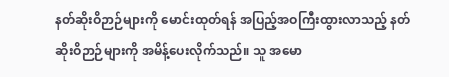နတ်ဆိုးဝိဉာဉ်များကို မောင်းထုတ်ရန် အပြည့်အဝကြီးထွားလာသည့် နတ်ဆိုးဝိဉာဉ်များကို အမိန့်ပေးလိုက်သည်။ သူ အမော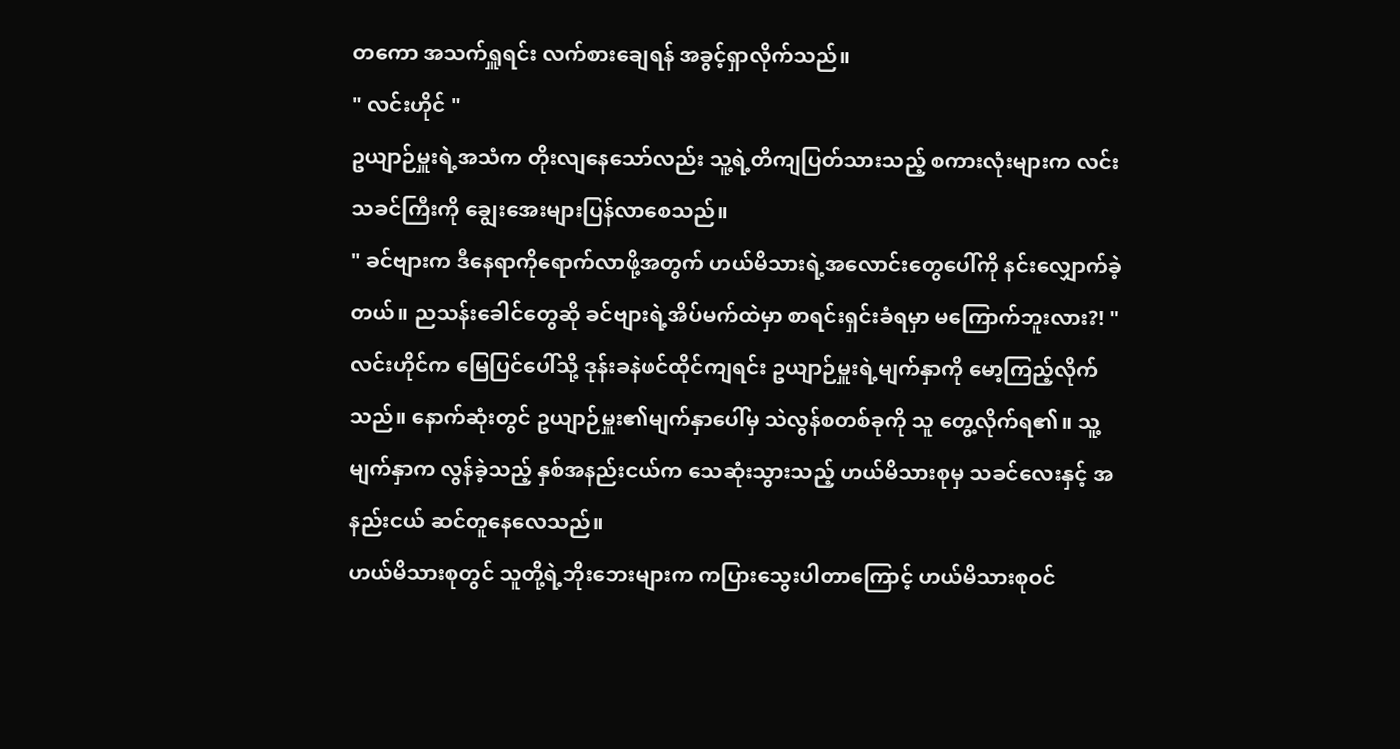တကော အသက်ရှူရင်း လက်စားချေရန် အခွင့်ရှာလိုက်သည်။
" လင်းဟိုင် "
ဥယျာဉ်မှူးရဲ့အသံက တိုးလျနေသော်လည်း သူ့ရဲ့တိကျပြတ်သားသည့် စကားလုံးများက လင်းသခင်ကြီးကို ချွေးအေးများပြန်လာစေသည်။
" ခင်ဗျားက ဒီနေရာကိုရောက်လာဖို့အတွက် ဟယ်မိသားရဲ့အလောင်းတွေပေါ်ကို နင်းလျှောက်ခဲ့တယ်။ ညသန်းခေါင်တွေဆို ခင်ဗျားရဲ့အိပ်မက်ထဲမှာ စာရင်းရှင်းခံရမှာ မကြောက်ဘူးလား?! "
လင်းဟိုင်က မြေပြင်ပေါ်သို့ ဒုန်းခနဲဖင်ထိုင်ကျရင်း ဥယျာဉ်မှူးရဲ့မျက်နှာကို မော့ကြည့်လိုက်သည်။ နောက်ဆုံးတွင် ဥယျာဉ်မှူး၏မျက်နှာပေါ်မှ သဲလွန်စတစ်ခုကို သူ တွေ့လိုက်ရ၏။ သူ့မျက်နှာက လွန်ခဲ့သည့် နှစ်အနည်းငယ်က သေဆုံးသွားသည့် ဟယ်မိသားစုမှ သခင်လေးနှင့် အနည်းငယ် ဆင်တူနေလေသည်။
ဟယ်မိသားစုတွင် သူတို့ရဲ့ဘိုးဘေးများက ကပြားသွေးပါတာကြောင့် ဟယ်မိသားစုဝင်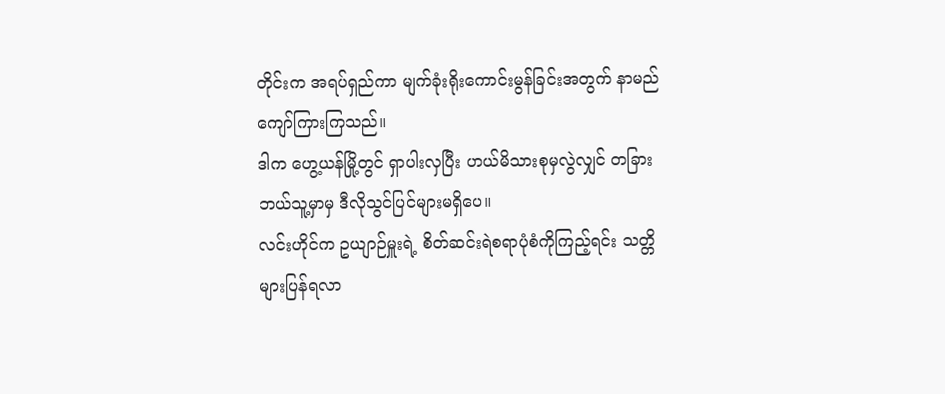တိုင်းက အရပ်ရှည်ကာ မျက်ခုံးရိုးကောင်းမွန်ခြင်းအတွက် နာမည်ကျော်ကြားကြသည်။
ဒါက ဟွေ့ယန်မြို့တွင် ရှာပါးလှပြီး ဟယ်မိသားစုမှလွဲလျှင် တခြားဘယ်သူ့မှာမှ ဒီလိုသွင်ပြင်များမရှိပေ။
လင်းဟိုင်က ဥယျာဉ်မှူးရဲ့ စိတ်ဆင်းရဲစရာပုံစံကိုကြည့်ရင်း သတ္တိများပြန်ရလာ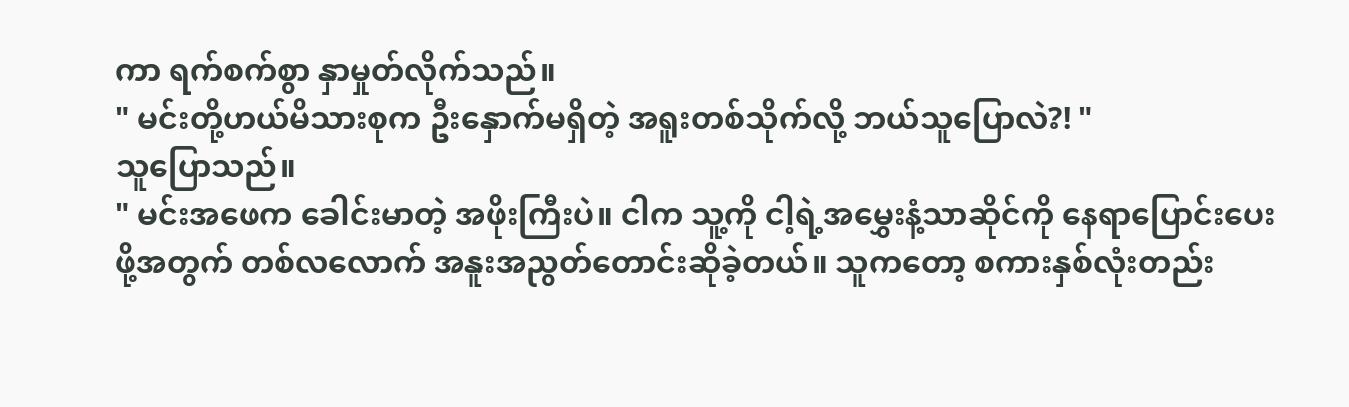ကာ ရက်စက်စွာ နှာမှုတ်လိုက်သည်။
" မင်းတို့ဟယ်မိသားစုက ဦးနှောက်မရှိတဲ့ အရူးတစ်သိုက်လို့ ဘယ်သူပြောလဲ?! "
သူပြောသည်။
" မင်းအဖေက ခေါင်းမာတဲ့ အဖိုးကြီးပဲ။ ငါက သူ့ကို ငါ့ရဲ့အမွှေးနံ့သာဆိုင်ကို နေရာပြောင်းပေးဖို့အတွက် တစ်လလောက် အနူးအညွတ်တောင်းဆိုခဲ့တယ်။ သူကတော့ စကားနှစ်လုံးတည်း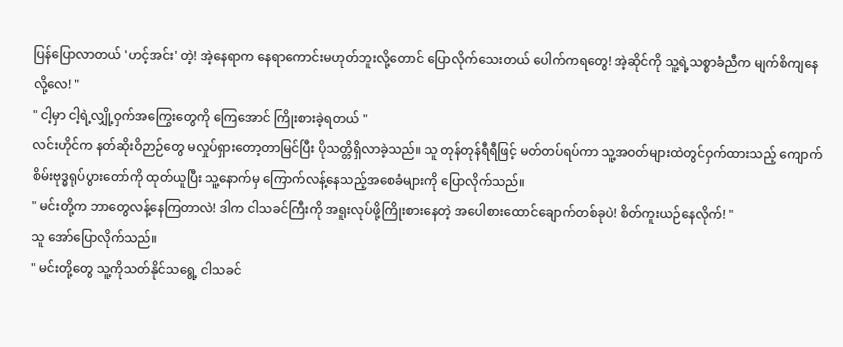ပြန်ပြောလာတယ် 'ဟင့်အင်း' တဲ့! အဲ့နေရာက နေရာကောင်းမဟုတ်ဘူးလို့တောင် ပြောလိုက်သေးတယ် ပေါက်ကရတွေ! အဲ့ဆိုင်ကို သူ့ရဲ့သစ္စာခံညီက မျက်စိကျနေလို့လေ! "
" ငါ့မှာ ငါ့ရဲ့လျှို့ဝှက်အကြွေးတွေကို ကြေအောင် ကြိုးစားခဲ့ရတယ် "
လင်းဟိုင်က နတ်ဆိုးဝိဉာဉ်တွေ မလှုပ်ရှားတော့တာမြင်ပြီး ပိုသတ္တိရှိလာခဲ့သည်။ သူ တုန်တုန်ရီရီဖြင့် မတ်တပ်ရပ်ကာ သူ့အဝတ်များထဲတွင်ဝှက်ထားသည့် ကျောက်စိမ်းဗုဒ္ဓရုပ်ပွားတော်ကို ထုတ်ယူပြီး သူ့နောက်မှ ကြောက်လန့်နေသည့်အစေခံများကို ပြောလိုက်သည်။
" မင်းတို့က ဘာတွေလန့်နေကြတာလဲ! ဒါက ငါသခင်ကြီးကို အရူးလုပ်ဖို့ကြိုးစားနေတဲ့ အပေါစားထောင်ချောက်တစ်ခုပဲ! စိတ်ကူးယဉ်နေလိုက်! "
သူ အော်ပြောလိုက်သည်။
" မင်းတို့တွေ သူ့ကိုသတ်နိုင်သရွေ့ ငါသခင်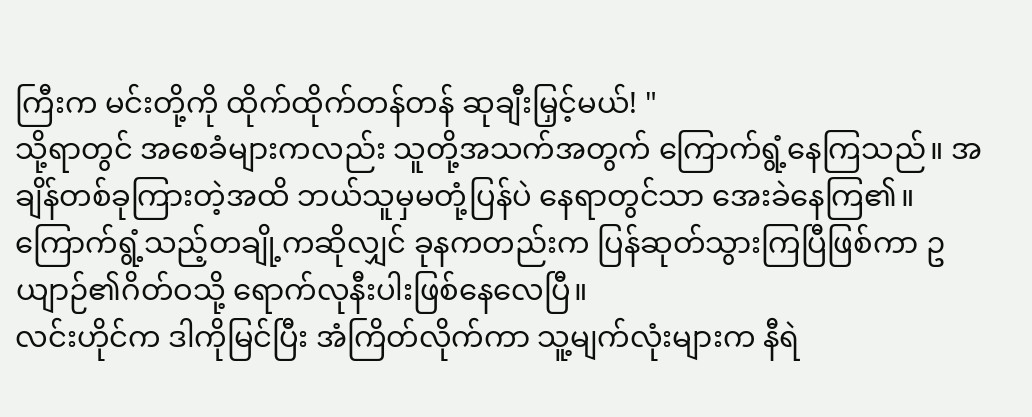ကြီးက မင်းတို့ကို ထိုက်ထိုက်တန်တန် ဆုချီးမြှင့်မယ်! "
သို့ရာတွင် အစေခံများကလည်း သူတို့အသက်အတွက် ကြောက်ရွံ့နေကြသည်။ အချိန်တစ်ခုကြားတဲ့အထိ ဘယ်သူမှမတုံ့ပြန်ပဲ နေရာတွင်သာ အေးခဲနေကြ၏။ ကြောက်ရွံ့သည့်တချို့ကဆိုလျှင် ခုနကတည်းက ပြန်ဆုတ်သွားကြပြီဖြစ်ကာ ဥယျာဉ်၏ဂိတ်ဝသို့ ရောက်လုနီးပါးဖြစ်နေလေပြီ။
လင်းဟိုင်က ဒါကိုမြင်ပြီး အံကြိတ်လိုက်ကာ သူ့မျက်လုံးများက နီရဲ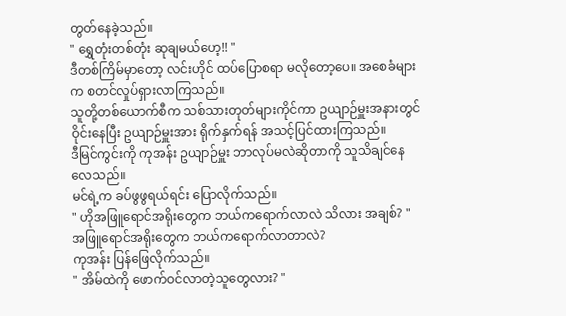တွတ်နေခဲ့သည်။
" ရွှေတုံးတစ်တုံး ဆုချမယ်ဟေ့!! "
ဒီတစ်ကြိမ်မှာတော့ လင်းဟိုင် ထပ်ပြောစရာ မလိုတော့ပေ။ အစေခံများက စတင်လှုပ်ရှားလာကြသည်။
သူတို့တစ်ယောက်စီက သစ်သားတုတ်များကိုင်ကာ ဥယျာဉ်မှူးအနားတွင် ဝိုင်းနေပြီး ဥယျာဉ်မှူးအား ရိုက်နှက်ရန် အသင့်ပြင်ထားကြသည်။
ဒီမြင်ကွင်းကို ကုအန်း ဥယျာဉ်မှူး ဘာလုပ်မလဲဆိုတာကို သူသိချင်နေ
လေသည်။
မင်ရဲ့က ခပ်ဖွဖွရယ်ရင်း ပြောလိုက်သည်။
" ဟိုအဖြူရောင်အရိုးတွေက ဘယ်ကရောက်လာလဲ သိလား အချစ်? "
အဖြူရောင်အရိုးတွေက ဘယ်ကရောက်လာတာလဲ?
ကုအန်း ပြန်ဖြေလိုက်သည်။
" အိမ်ထဲကို ဖောက်ဝင်လာတဲ့သူတွေလား? "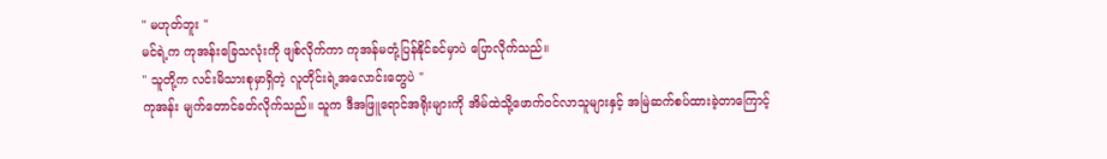" မဟုတ်ဘူး "
မင်ရဲ့က ကုအန်းခြေသလုံးကို ဖျစ်လိုက်ကာ ကုအန်မတုံ့ပြန်နိုင်ခင်မှာပဲ ပြောလိုက်သည်။
" သူတို့က လင်းမိသားစုမှာရှိတဲ့ လူတိုင်းရဲ့အလောင်းတွေပဲ "
ကုအန်း မျက်တောင်ခတ်လိုက်သည်။ သူက ဒီအဖြူရောင်အရိုးများကို အိမ်ထဲသို့ဖောက်ဝင်လာသူများနှင့် အမြဲဆက်စပ်ထားခဲ့တာကြောင့်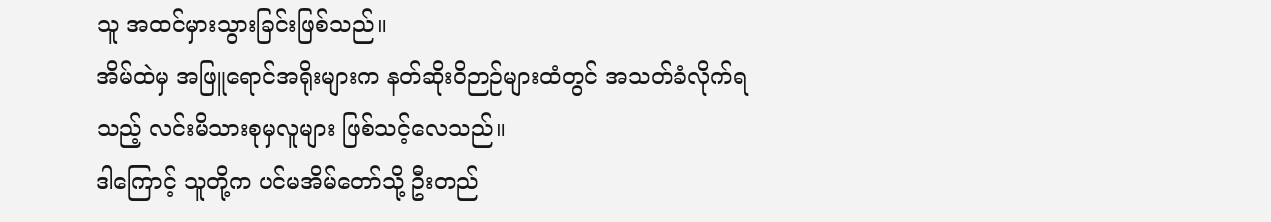သူ အထင်မှားသွားခြင်းဖြစ်သည်။
အိမ်ထဲမှ အဖြူရောင်အရိုးများက နတ်ဆိုးဝိဉာဉ်များထံတွင် အသတ်ခံလိုက်ရသည့် လင်းမိသားစုမှလူများ ဖြစ်သင့်လေသည်။
ဒါကြောင့် သူတို့က ပင်မအိမ်တော်သို့ ဦးတည်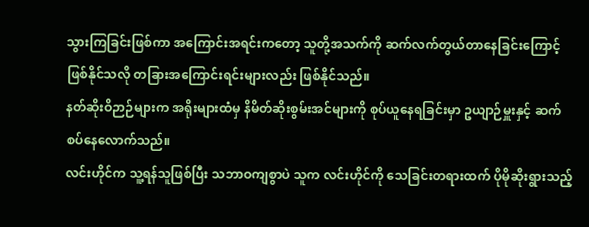သွားကြခြင်းဖြစ်ကာ အကြောင်းအရင်းကတော့ သူတို့အသက်ကို ဆက်လက်တွယ်တာနေခြင်းကြောင့်ဖြစ်နိုင်သလို တခြားအကြောင်းရင်းများလည်း ဖြစ်နိုင်သည်။
နတ်ဆိုးဝိဉာဉ်များက အရိုးများထံမှ နိမိတ်ဆိုးစွမ်းအင်များကို စုပ်ယူနေရခြင်းမှာ ဥယျာဉ်မှူးနှင့် ဆက်စပ်နေလောက်သည်။
လင်းဟိုင်က သူ့ရန်သူဖြစ်ပြီး သဘာဝကျစွာပဲ သူက လင်းဟိုင်ကို သေခြင်းတရားထက် ပိုမိုဆိုးရွားသည့်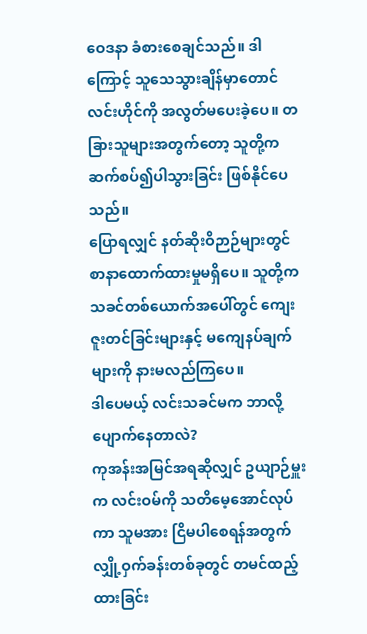ဝေဒနာ ခံစားစေချင်သည်။ ဒါကြောင့် သူသေသွားချိန်မှာတောင် လင်းဟိုင်ကို အလွတ်မပေးခဲ့ပေ။ တခြားသူများအတွက်တော့ သူတို့က ဆက်စပ်၍ပါသွားခြင်း ဖြစ်နိုင်ပေသည်။
ပြောရလျှင် နတ်ဆိုးဝိဉာဉ်များတွင် စာနာထောက်ထားမှုမရှိပေ။ သူတို့က သခင်တစ်ယောက်အပေါ်တွင် ကျေးဇူးတင်ခြင်းများနှင့် မကျေနပ်ချက်များကို နားမလည်ကြပေ။
ဒါပေမယ့် လင်းသခင်မက ဘာလို့ပျောက်နေတာလဲ?
ကုအန်းအမြင်အရဆိုလျှင် ဥယျာဉ်မှူးက လင်းဝမ်ကို သတိမေ့အောင်လုပ်ကာ သူမအား ငြိမပါစေရန်အတွက် လျှို့ဝှက်ခန်းတစ်ခုတွင် တမင်ထည့်ထားခြင်း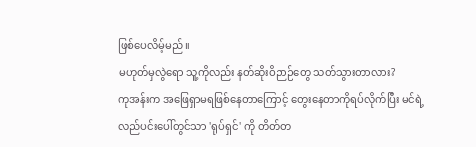ဖြစ်ပေလိမ့်မည်။
မဟုတ်မှလွဲရော သူ့ကိုလည်း နတ်ဆိုးဝိဉာဉ်တွေ သတ်သွားတာလား?
ကုအန်းက အဖြေရှာမရဖြစ်နေတာကြောင့် တွေးနေတာကိုရပ်လိုက်ပြီး မင်ရဲ့လည်ပင်းပေါ်တွင်သာ 'ရုပ်ရှင်' ကို တိတ်တ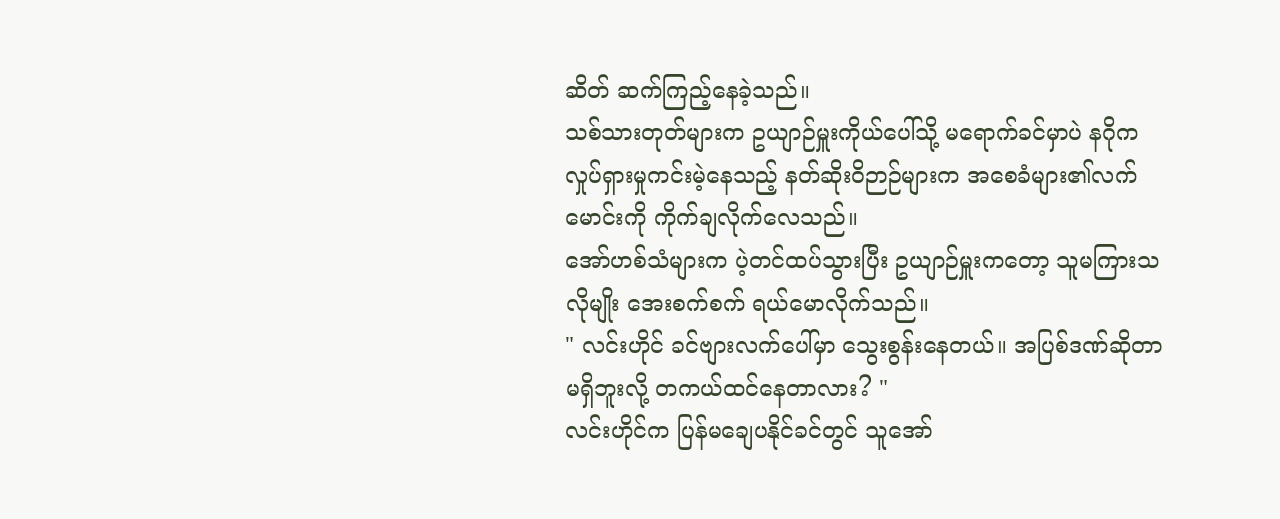ဆိတ် ဆက်ကြည့်နေခဲ့သည်။
သစ်သားတုတ်များက ဥယျာဉ်မှူးကိုယ်ပေါ်သို့ မရောက်ခင်မှာပဲ နဂိုက လှုပ်ရှားမှုကင်းမဲ့နေသည့် နတ်ဆိုးဝိဉာဉ်များက အစေခံများ၏လက်မောင်းကို ကိုက်ချလိုက်လေသည်။
အော်ဟစ်သံများက ပဲ့တင်ထပ်သွားပြီး ဥယျာဉ်မှူးကတော့ သူမကြားသလိုမျိုး အေးစက်စက် ရယ်မောလိုက်သည်။
" လင်းဟိုင် ခင်ဗျားလက်ပေါ်မှာ သွေးစွန်းနေတယ်။ အပြစ်ဒဏ်ဆိုတာ မရှိဘူးလို့ တကယ်ထင်နေတာလား? "
လင်းဟိုင်က ပြန်မချေပနိုင်ခင်တွင် သူအော်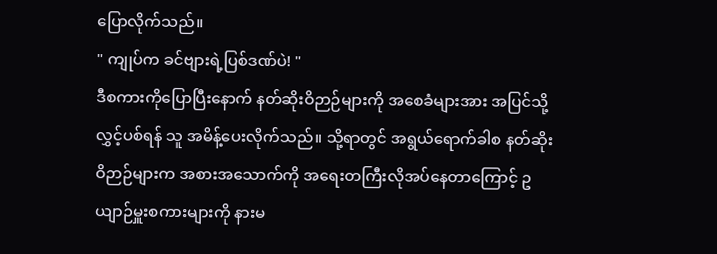ပြောလိုက်သည်။
" ကျုပ်က ခင်ဗျားရဲ့ပြစ်ဒဏ်ပဲ! "
ဒီစကားကိုပြောပြီးနောက် နတ်ဆိုးဝိဉာဉ်များကို အစေခံများအား အပြင်သို့လွှင့်ပစ်ရန် သူ အမိန့်ပေးလိုက်သည်။ သို့ရာတွင် အရွယ်ရောက်ခါစ နတ်ဆိုးဝိဉာဉ်များက အစားအသောက်ကို အရေးတကြီးလိုအပ်နေတာကြောင့် ဥယျာဉ်မှူးစကားများကို နားမ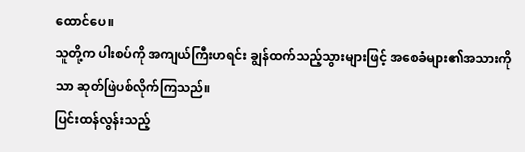ထောင်ပေ။
သူတို့က ပါးစပ်ကို အကျယ်ကြီးဟရင်း ချွန်ထက်သည့်သွားများဖြင့် အစေခံများ၏အသားကိုသာ ဆုတ်ဖြဲပစ်လိုက်ကြသည်။
ပြင်းထန်လွန်းသည့်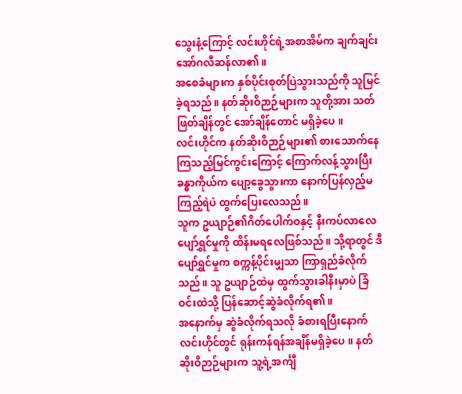သွေးနံ့ကြောင့် လင်းဟိုင်ရဲ့အစာအိမ်က ချက်ချင်းအော်ဂလီဆန်လာ၏။
အစေခံများက နှစ်ပိုင်းစုတ်ပြဲသွားသည်ကို သူမြင်ခဲ့ရသည်။ နတ်ဆိုးဝိဉာဉ်များက သူတို့အား သတ်ဖြတ်ချိန်တွင် အော်ချိန်တောင် မရှိခဲ့ပေ။
လင်းဟိုင်က နတ်ဆိုးဝိဉာဉ်များ၏ စားသောက်နေကြသည့်မြင်ကွင်းကြောင့် ကြောက်လန့်သွားပြီး ခန္ဓာကိုယ်က ပျော့ခွေသွားကာ နောက်ပြန်လှည့်မကြည့်ရဲပဲ ထွက်ပြေးလေသည်။
သူက ဥယျာဉ်၏ဂိတ်ပေါက်ဝနှင့် နီးကပ်လာလေ ပျော်ရွှင်မှုကို ထိန်းမရလေဖြစ်သည်။ သို့ရာတွင် ဒီပျော်ရွှင်မှုက စက္ကန့်ပိုင်းမျှသာ ကြာရှည်ခံလိုက်သည်။ သူ ဥယျာဉ်ထဲမှ ထွက်သွားခါနီးမှာပဲ ခြံဝင်းထဲသို့ ပြန်ဆောင့်ဆွဲခံလိုက်ရ၏။
အနောက်မှ ဆွဲခံလိုက်ရသလို ခံစားရပြီးနောက် လင်းဟိုင်တွင် ရုန်းကန်ရန်အချိန်မရှိခဲ့ပေ။ နတ်ဆိုးဝိဉာဉ်များက သူ့ရဲ့အင်္ကျီ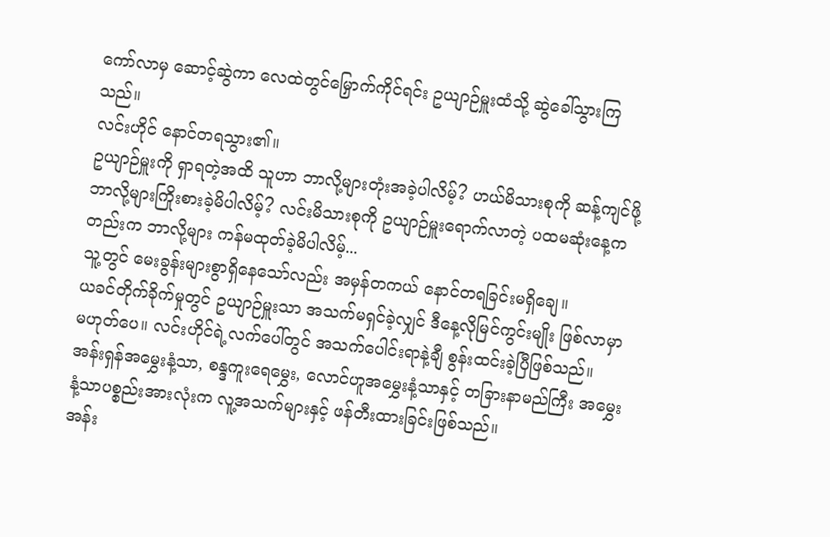ကော်လာမှ ဆောင့်ဆွဲကာ လေထဲတွင်မြှောက်ကိုင်ရင်း ဥယျာဉ်မှူးထံသို့ ဆွဲခေါ်သွားကြသည်။
လင်းဟိုင် နောင်တရသွား၏။
ဥယျာဉ်မှူးကို ရှာရတဲ့အထိ သူဟာ ဘာလို့များတုံးအခဲ့ပါလိမ့်? ဟယ်မိသားစုကို ဆန့်ကျင်ဖို့ ဘာလို့များကြိုးစားခဲ့မိပါလိမ့်? လင်းမိသားစုကို ဥယျာဉ်မှူးရောက်လာတဲ့ ပထမဆုံးနေ့ကတည်းက ဘာလို့များ ကန်မထုတ်ခဲ့မိပါလိမ့်...
သူ့တွင် မေးခွန်းများစွာရှိနေသော်လည်း အမှန်တကယ် နောင်တရခြင်းမရှိချေ။
ယခင်တိုက်ခိုက်မှုတွင် ဥယျာဉ်မှူးသာ အသက်မရှင်ခဲ့လျှင် ဒီနေ့လိုမြင်ကွင်းမျိုး ဖြစ်လာမှာမဟုတ်ပေ။ လင်းဟိုင်ရဲ့လက်ပေါ်တွင် အသက်ပေါင်းရာနဲ့ချီ စွန်းထင်းခဲ့ပြီဖြစ်သည်။
အန်းရှန်အမွှေးနံ့သာ, စန္ဒကူးရေမွှေး, လောင်ဟူအမွှေးနံ့သာနှင့် တခြားနာမည်ကြီး အမွှေးနံ့သာပစ္စည်းအားလုံးက လူ့အသက်များနှင့် ဖန်တီးထားခြင်းဖြစ်သည်။
အန်း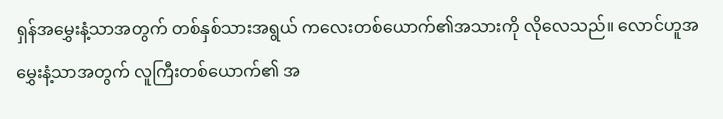ရှန်အမွှေးနံ့သာအတွက် တစ်နှစ်သားအရွယ် ကလေးတစ်ယောက်၏အသားကို လိုလေသည်။ လောင်ဟူအမွှေးနံ့သာအတွက် လူကြီးတစ်ယောက်၏ အ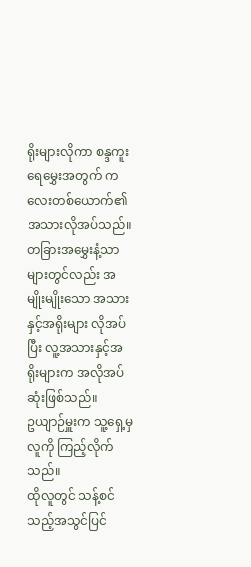ရိုးများလိုကာ စန္ဒကူးရေမွှေးအတွက် ကလေးတစ်ယောက်၏ အသားလိုအပ်သည်။
တခြားအမွှေးနံ့သာများတွင်လည်း အမျိုးမျိုးသော အသားနှင့်အရိုးများ လိုအပ်ပြီး လူ့အသားနှင့်အရိုးများက အလိုအပ်ဆုံးဖြစ်သည်။
ဥယျာဉ်မှူးက သူ့ရှေ့မှလူကို ကြည့်လိုက်သည်။
ထိုလူတွင် သန့်စင်သည့်အသွင်ပြင်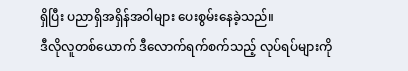ရှိပြီး ပညာရှိအရှိန်အဝါများ ပေးစွမ်းနေခဲ့သည်။
ဒီလိုလူတစ်ယောက် ဒီလောက်ရက်စက်သည့် လုပ်ရပ်များကို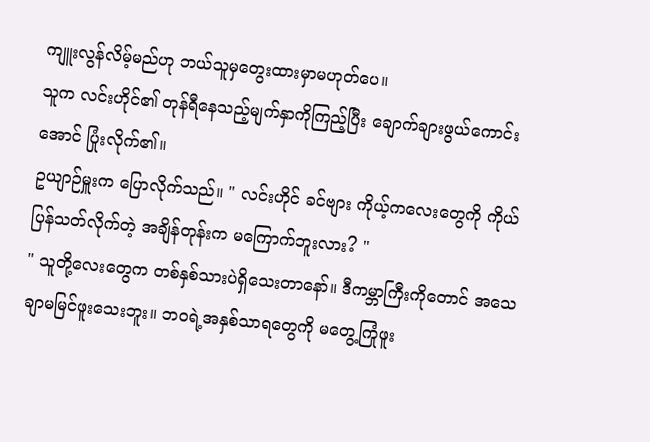ကျူးလွန်လိမ့်မည်ဟု ဘယ်သူမှတွေးထားမှာမဟုတ်ပေ။
သူက လင်းဟိုင်၏ တုန်ရီနေသည့်မျက်နှာကိုကြည့်ပြီး ချောက်ချားဖွယ်ကောင်းအောင် ပြုံးလိုက်၏။
ဥယျာဉ်မှူးက ပြောလိုက်သည်။ " လင်းဟိုင် ခင်ဗျား ကိုယ့်ကလေးတွေကို ကိုယ်ပြန်သတ်လိုက်တဲ့ အချိန်တုန်းက မကြောက်ဘူးလား? "
" သူတို့လေးတွေက တစ်နှစ်သားပဲရှိသေးတာနော်။ ဒီကမ္ဘာကြီးကိုတောင် အသေချာမမြင်ဖူးသေးဘူး။ ဘဝရဲ့အနှစ်သာရတွေကို မတွေ့ကြုံဖူး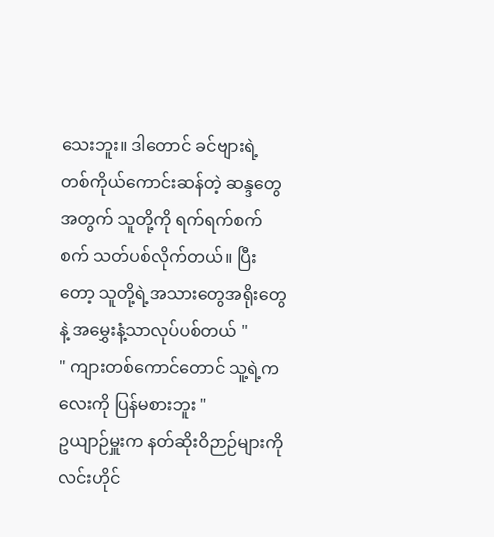သေးဘူး။ ဒါတောင် ခင်ဗျားရဲ့ တစ်ကိုယ်ကောင်းဆန်တဲ့ ဆန္ဒတွေအတွက် သူတို့ကို ရက်ရက်စက်စက် သတ်ပစ်လိုက်တယ်။ ပြီးတော့ သူတို့ရဲ့အသားတွေအရိုးတွေနဲ့ အမွှေးနံ့သာလုပ်ပစ်တယ် "
" ကျားတစ်ကောင်တောင် သူ့ရဲ့ကလေးကို ပြန်မစားဘူး "
ဥယျာဉ်မှူးက နတ်ဆိုးဝိဉာဉ်များကို လင်းဟိုင်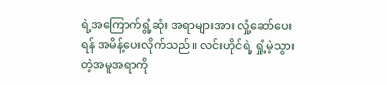ရဲ့အကြောက်ရွံ့ဆုံး အရာများအား လှုံ့ဆော်ပေးရန် အမိန့်ပေးလိုက်သည်။ လင်းဟိုင်ရဲ့ ရှုံ့မဲ့သွားတဲ့အမူအရာကို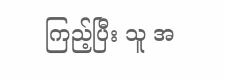ကြည့်ပြီး သူ အ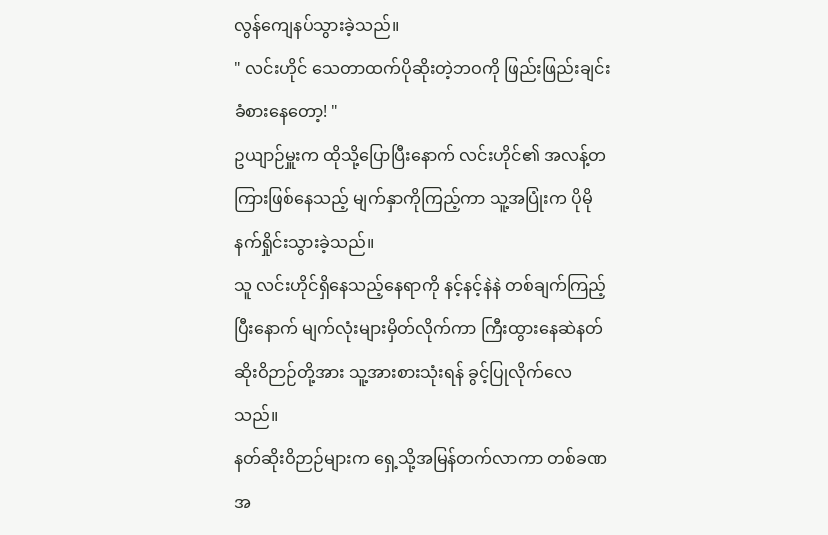လွန်ကျေနပ်သွားခဲ့သည်။
" လင်းဟိုင် သေတာထက်ပိုဆိုးတဲ့ဘဝကို ဖြည်းဖြည်းချင်း ခံစားနေတော့! "
ဥယျာဉ်မှူးက ထိုသို့ပြောပြီးနောက် လင်းဟိုင်၏ အလန့်တကြားဖြစ်နေသည့် မျက်နှာကိုကြည့်ကာ သူ့အပြုံးက ပိုမိုနက်ရှိုင်းသွားခဲ့သည်။
သူ လင်းဟိုင်ရှိနေသည့်နေရာကို နင့်နင့်နဲနဲ တစ်ချက်ကြည့်ပြီးနောက် မျက်လုံးများမှိတ်လိုက်ကာ ကြီးထွားနေဆဲနတ်ဆိုးဝိဉာဉ်တို့အား သူ့အားစားသုံးရန် ခွင့်ပြုလိုက်လေသည်။
နတ်ဆိုးဝိဉာဉ်များက ရှေ့သို့အမြန်တက်လာကာ တစ်ခဏအ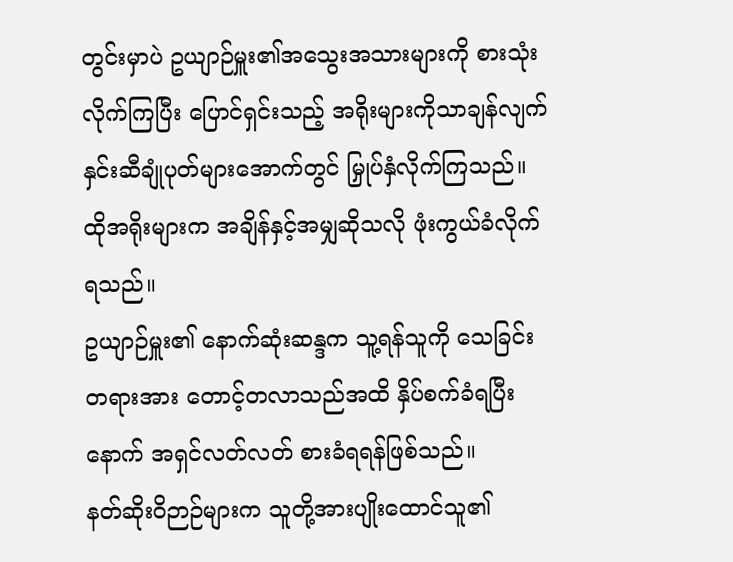တွင်းမှာပဲ ဥယျာဉ်မှူး၏အသွေးအသားများကို စားသုံးလိုက်ကြပြီး ပြောင်ရှင်းသည့် အရိုးများကိုသာချန်လျက် နှင်းဆီချုံပုတ်များအောက်တွင် မြှုပ်နှံလိုက်ကြသည်။ ထိုအရိုးများက အချိန်နှင့်အမျှဆိုသလို ဖုံးကွယ်ခံလိုက်ရသည်။
ဥယျာဉ်မှူး၏ နောက်ဆုံးဆန္ဒက သူ့ရန်သူကို သေခြင်းတရားအား တောင့်တလာသည်အထိ နှိပ်စက်ခံရပြီးနောက် အရှင်လတ်လတ် စားခံရရန်ဖြစ်သည်။
နတ်ဆိုးဝိဉာဉ်များက သူတို့အားပျိုးထောင်သူ၏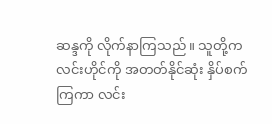ဆန္ဒကို လိုက်နာကြသည်။ သူတို့က လင်းဟိုင်ကို အတတ်နိုင်ဆုံး နှိပ်စက်ကြကာ လင်း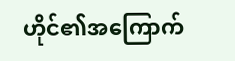ဟိုင်၏အကြောက်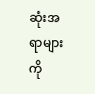ဆုံးအရာများကို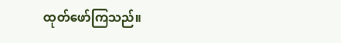ထုတ်ဖော်ကြသည်။